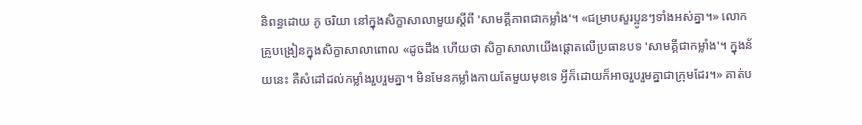និពន្ធដោយ ភូ ចរិយា នៅក្នុងសិក្ខាសាលាមួយស្តីពី 'សាមគ្គីភាពជាកម្លាំង'។ «ជម្រាបសួរប្អូនៗទាំងអស់គ្នា។» លោកគ្រូបង្រៀនក្នុងសិក្ខាសាលាពោល «ដូចដឹង ហើយថា សិក្ខាសាលាយើងផ្តោតលើប្រធានបទ 'សាមគ្គីជាកម្លាំង'។ ក្នុងន័យនេះ គឺសំដៅដល់កម្លាំងរួបរួមគ្នា។ មិនមែនកម្លាំងកាយតែមួយមុខទេ អ្វីក៏ដោយក៏អាចរួបរួមគ្នាជាក្រុមដែរ។» គាត់ប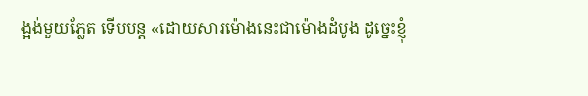ង្អង់មួយភ្លែត ទើបបន្ត «ដោយសារម៉ោងនេះជាម៉ោងដំបូង ដូច្នេះខ្ញុំ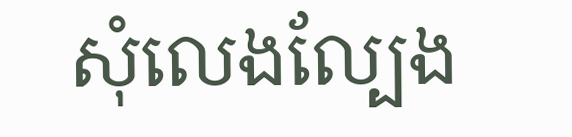សុំលេងល្បែង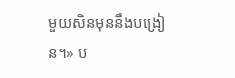មួយសិនមុននឹងបង្រៀន។» ប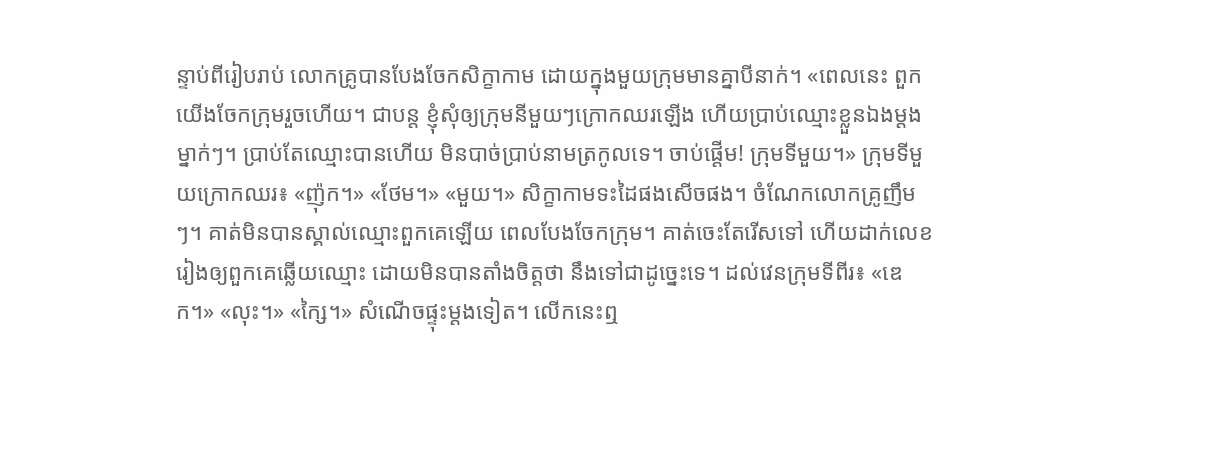ន្ទាប់ពីរៀបរាប់ លោកគ្រូបានបែងចែកសិក្ខាកាម ដោយក្នុងមួយក្រុមមានគ្នាបីនាក់។ «ពេលនេះ ពួកយើងចែកក្រុមរួចហើយ។ ជាបន្ត ខ្ញុំសុំឲ្យក្រុមនីមួយៗក្រោកឈរឡើង ហើយប្រាប់ឈ្មោះខ្លួនឯងម្តងម្នាក់ៗ។ ប្រាប់តែឈ្មោះបានហើយ មិនបាច់ប្រាប់នាមត្រកូលទេ។ ចាប់ផ្តើម! ក្រុមទីមួយ។» ក្រុមទីមួយក្រោកឈរ៖ «ញ៉ុក។» «ថែម។» «មួយ។» សិក្ខាកាមទះដៃផងសើចផង។ ចំណែកលោកគ្រូញឹមៗ។ គាត់មិនបានស្គាល់ឈ្មោះពួកគេឡើយ ពេលបែងចែកក្រុម។ គាត់ចេះតែរើសទៅ ហើយដាក់លេខរៀងឲ្យពួកគេឆ្លើយឈ្មោះ ដោយមិនបានតាំងចិត្តថា នឹងទៅជាដូច្នេះទេ។ ដល់វេនក្រុមទីពីរ៖ «ឌេក។» «លុះ។» «ក្សៃ។» សំណើចផ្ទុះម្តងទៀត។ លើកនេះឮ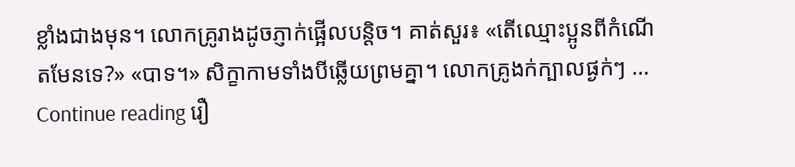ខ្លាំងជាងមុន។ លោកគ្រូរាងដូចភ្ញាក់ផ្អើលបន្តិច។ គាត់សួរ៖ «តើឈ្មោះប្អូនពីកំណើតមែនទេ?» «បាទ។» សិក្ខាកាមទាំងបីឆ្លើយព្រមគ្នា។ លោកគ្រូងក់ក្បាលផ្ងក់ៗ … Continue reading រឿ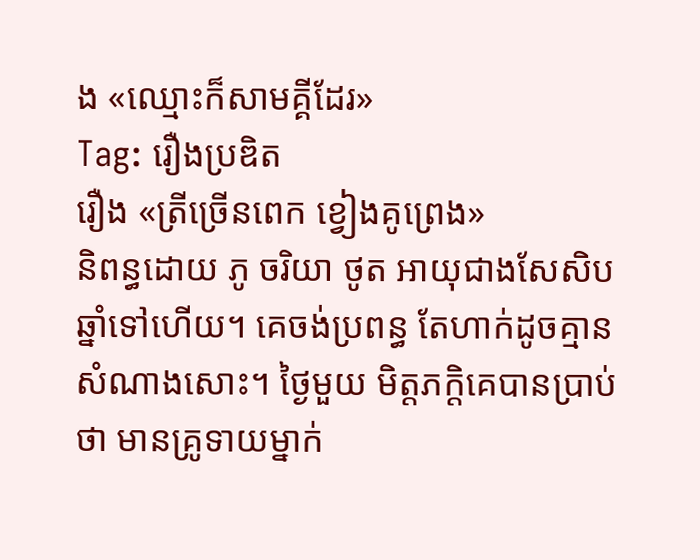ង «ឈ្មោះក៏សាមគ្គីដែរ»
Tag: រឿងប្រឌិត
រឿង «ត្រីច្រើនពេក ខ្វៀងគូព្រេង»
និពន្ធដោយ ភូ ចរិយា ថូត អាយុជាងសែសិបឆ្នាំទៅហើយ។ គេចង់ប្រពន្ធ តែហាក់ដូចគ្មានសំណាងសោះ។ ថ្ងៃមួយ មិត្តភក្តិគេបានប្រាប់ថា មានគ្រូទាយម្នាក់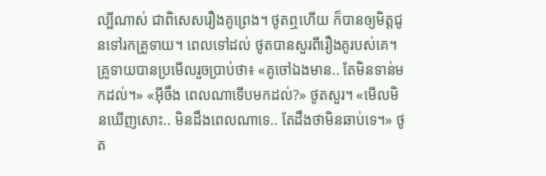ល្បីណាស់ ជាពិសេសរឿងគូព្រេង។ ថូតឮហើយ ក៏បានឲ្យមិត្តជូនទៅរកគ្រូទាយ។ ពេលទៅដល់ ថូតបានសួរពីរឿងគូរបស់គេ។ គ្រូទាយបានប្រមើលរួចប្រាប់ថា៖ «គូចៅឯងមាន.. តែមិនទាន់មកដល់។» «អ៊ីចឹង ពេលណាទើបមកដល់?» ថូតសួរ។ «មើលមិនឃើញសោះ.. មិនដឹងពេលណាទេ.. តែដឹងថាមិនឆាប់ទេ។» ថូត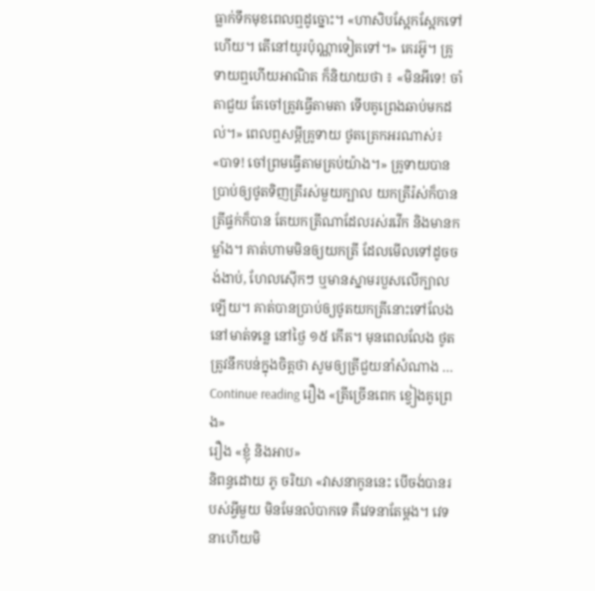ធ្លាក់ទឹកមុខពេលឮដូច្នោះ។ «ហាសិបស្អែកស្អែកទៅហើយ។ តើនៅយូរប៉ុណ្ណាទៀតទៅ។» គេរអ៊ូ។ គ្រូទាយឮហើយអាណិត ក៏និយាយថា ៖ «មិនអីទេ! ចាំតាជួយ តែចៅត្រូវធ្វើតាមតា ទើបគូព្រេងឆាប់មកដល់។» ពេលឮសម្តីគ្រូទាយ ថូតត្រេកអរណាស់៖ «បាទ! ចៅព្រមធ្វើតាមគ្រប់យ៉ាង។» គ្រូទាយបានប្រាប់ឲ្យថូតទិញត្រីរស់មួយក្បាល យកត្រីរ៉ស់ក៏បាន ត្រីផ្ទក់ក៏បាន តែយកត្រីណាដែលរស់រវើក និងមានកម្លាំង។ គាត់ហាមមិនឲ្យយកត្រី ដែលមើលទៅដូចចង់ងាប់, ហែលស៊ើកៗ ឬមានស្នាមរបួសលើក្បាលឡើយ។ គាត់បានប្រាប់ឲ្យថូតយកត្រីនោះទៅលែងនៅមាត់ទន្លេ នៅថ្ងៃ ១៥ កើត។ មុនពេលលែង ថូតត្រូវនឹកបន់ក្នុងចិត្តថា សូមឲ្យត្រីជួយនាំសំណាង … Continue reading រឿង «ត្រីច្រើនពេក ខ្វៀងគូព្រេង»
រឿង «ខ្ញុំ និងអាប»
និពន្ធដោយ ភូ ចរិយា «វាសនាកូននេះ បើចង់បានរបស់អ្វីមួយ មិនមែនលំបាកទេ គឺវេទនាតែម្តង។ វេទនាហើយមិ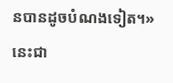នបានដូចបំណងទៀត។» នេះជា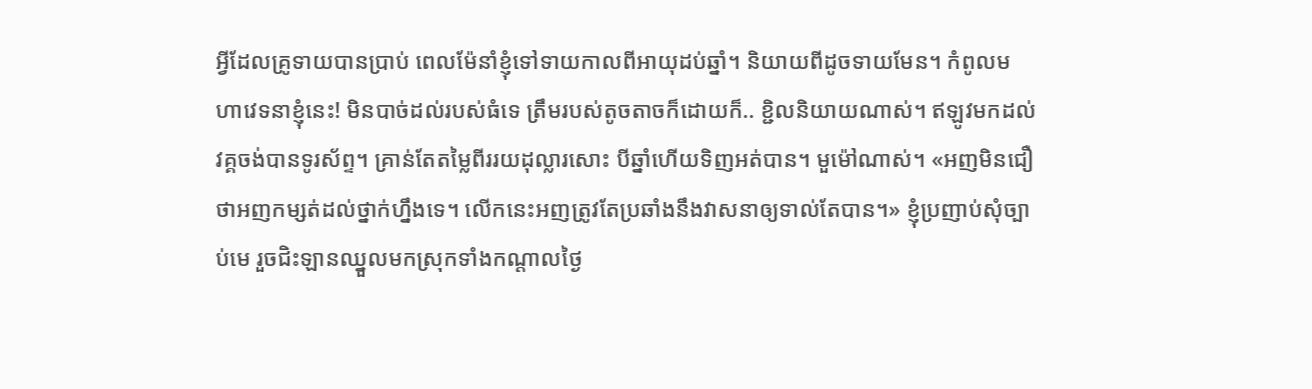អ្វីដែលគ្រូទាយបានប្រាប់ ពេលម៉ែនាំខ្ញុំទៅទាយកាលពីអាយុដប់ឆ្នាំ។ និយាយពីដូចទាយមែន។ កំពូលមហាវេទនាខ្ញុំនេះ! មិនបាច់ដល់របស់ធំទេ ត្រឹមរបស់តូចតាចក៏ដោយក៏.. ខ្ជិលនិយាយណាស់។ ឥឡូវមកដល់វគ្គចង់បានទូរស័ព្ទ។ គ្រាន់តែតម្លៃពីររយដុល្លារសោះ បីឆ្នាំហើយទិញអត់បាន។ មួម៉ៅណាស់។ «អញមិនជឿថាអញកម្សត់ដល់ថ្នាក់ហ្នឹងទេ។ លើកនេះអញត្រូវតែប្រឆាំងនឹងវាសនាឲ្យទាល់តែបាន។» ខ្ញុំប្រញាប់សុំច្បាប់មេ រួចជិះឡានឈ្នួលមកស្រុកទាំងកណ្តាលថ្ងៃ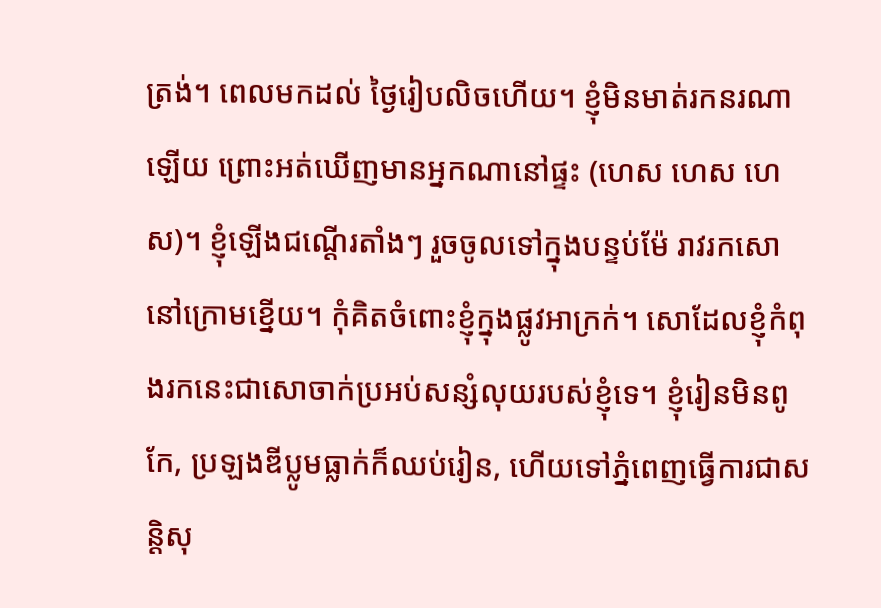ត្រង់។ ពេលមកដល់ ថ្ងៃរៀបលិចហើយ។ ខ្ញុំមិនមាត់រកនរណាឡើយ ព្រោះអត់ឃើញមានអ្នកណានៅផ្ទះ (ហេស ហេស ហេស)។ ខ្ញុំឡើងជណ្តើរតាំងៗ រួចចូលទៅក្នុងបន្ទប់ម៉ែ រាវរកសោនៅក្រោមខ្នើយ។ កុំគិតចំពោះខ្ញុំក្នុងផ្លូវអាក្រក់។ សោដែលខ្ញុំកំពុងរកនេះជាសោចាក់ប្រអប់សន្សំលុយរបស់ខ្ញុំទេ។ ខ្ញុំរៀនមិនពូកែ, ប្រឡងឌីប្លូមធ្លាក់ក៏ឈប់រៀន, ហើយទៅភ្នំពេញធ្វើការជាសន្តិសុ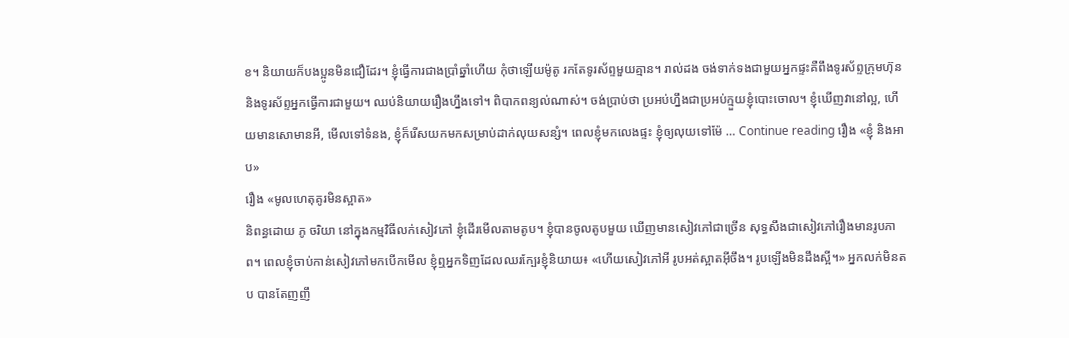ខ។ និយាយក៏បងប្អូនមិនជឿដែរ។ ខ្ញុំធ្វើការជាងប្រាំឆ្នាំហើយ កុំថាឡើយម៉ូតូ រកតែទូរស័ព្ទមួយគ្មាន។ រាល់ដង ចង់ទាក់ទងជាមួយអ្នកផ្ទះគឺពឹងទូរស័ព្ទក្រុមហ៊ុន និងទូរស័ព្ទអ្នកធ្វើការជាមួយ។ ឈប់និយាយរឿងហ្នឹងទៅ។ ពិបាកពន្យល់ណាស់។ ចង់ប្រាប់ថា ប្រអប់ហ្នឹងជាប្រអប់ក្មួយខ្ញុំបោះចោល។ ខ្ញុំឃើញវានៅល្អ, ហើយមានសោមានអី, មើលទៅទំនង, ខ្ញុំក៏រើសយកមកសម្រាប់ដាក់លុយសន្សំ។ ពេលខ្ញុំមកលេងផ្ទះ ខ្ញុំឲ្យលុយទៅម៉ែ … Continue reading រឿង «ខ្ញុំ និងអាប»
រឿង «មូលហេតុគូរមិនស្អាត»
និពន្ធដោយ ភូ ចរិយា នៅក្នុងកម្មវិធីលក់សៀវភៅ ខ្ញុំដើរមើលតាមតូប។ ខ្ញុំបានចូលតូបមួយ ឃើញមានសៀវភៅជាច្រើន សុទ្ធសឹងជាសៀវភៅរឿងមានរូបភាព។ ពេលខ្ញុំចាប់កាន់សៀវភៅមកបើកមើល ខ្ញុំឮអ្នកទិញដែលឈរក្បែរខ្ញុំនិយាយ៖ «ហើយសៀវភៅអី រូបអត់ស្អាតអ៊ីចឹង។ រូបឡើងមិនដឹងស្អី។» អ្នកលក់មិនតប បានតែញញឹ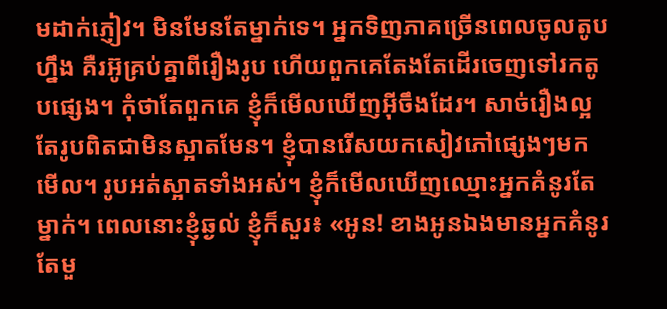មដាក់ភ្ញៀវ។ មិនមែនតែម្នាក់ទេ។ អ្នកទិញភាគច្រើនពេលចូលតូបហ្នឹង គឺរអ៊ូគ្រប់គ្នាពីរឿងរូប ហើយពួកគេតែងតែដើរចេញទៅរកតូបផ្សេង។ កុំថាតែពួកគេ ខ្ញុំក៏មើលឃើញអ៊ីចឹងដែរ។ សាច់រឿងល្អ តែរូបពិតជាមិនស្អាតមែន។ ខ្ញុំបានរើសយកសៀវភៅផ្សេងៗមកមើល។ រូបអត់ស្អាតទាំងអស់។ ខ្ញុំក៏មើលឃើញឈ្មោះអ្នកគំនូរតែម្នាក់។ ពេលនោះខ្ញុំឆ្ងល់ ខ្ញុំក៏សួរ៖ «អូន! ខាងអូនឯងមានអ្នកគំនូរតែមួ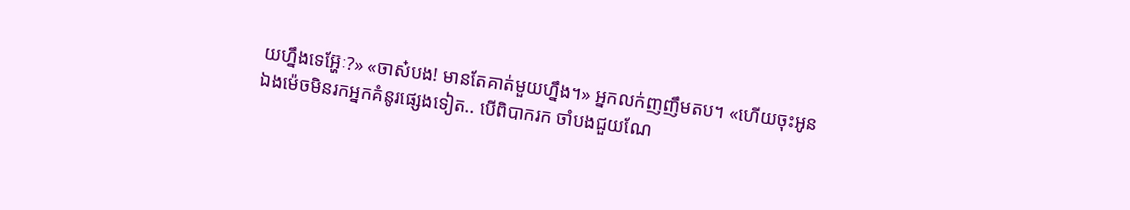យហ្នឹងទេអ្ហ៊ែៈ?» «ចាស៎បង! មានតែគាត់មួយហ្នឹង។» អ្នកលក់ញញឹមតប។ «ហើយចុះអូនឯងម៉េចមិនរកអ្នកគំនូរផ្សេងទៀត.. បើពិបាករក ចាំបងជួយណែ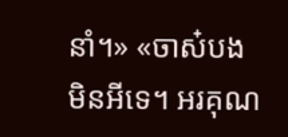នាំ។» «ចាស៎បង មិនអីទេ។ អរគុណ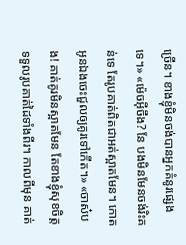ច្រើន។ ខាងខ្ញុំមិនចង់បានអ្នកគំនូរផ្សេងទេ។» «ម៉េចអ៊ីចឹង? នែ បងមិនមែនចង់រិះគន់ទេ តែរូបគាត់ពិតជាអត់ស្អាតមែន។ កោតអូនឯងចេះជួលឲ្យគូរទៅកើត។» «ចាស៎បង! គាត់គូរមិនស្អាតមែន តែខាងខ្ញុំសុខចិត្តទទួលរូបគាត់ដៃទាំងពីរ។ កាលពីមុន គាត់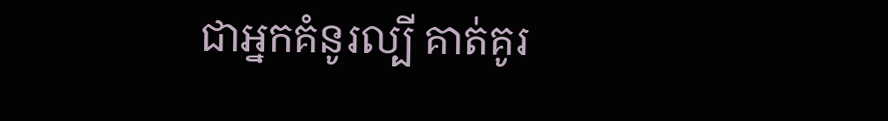ជាអ្នកគំនូរល្បី គាត់គូរ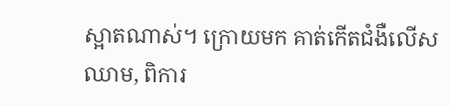ស្អាតណាស់។ ក្រោយមក គាត់កើតជំងឺលើសឈាម, ពិការ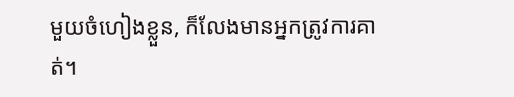មួយចំហៀងខ្លួន, ក៏លែងមានអ្នកត្រូវការគាត់។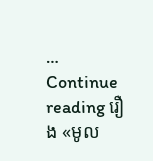… Continue reading រឿង «មូល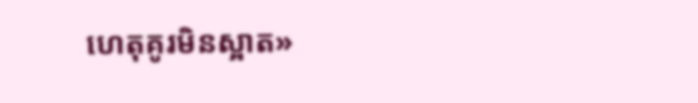ហេតុគូរមិនស្អាត»